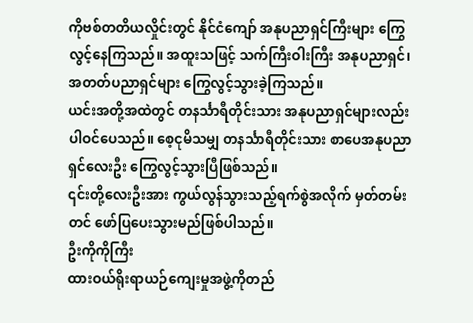ကိုဗစ်တတိယလှိုင်းတွင် နိုင်ငံကျော် အနုပညာရှင်ကြီးများ ကြွေလွင့်နေကြသည်။ အထူးသဖြင့် သက်ကြီးဝါးကြီး အနုပညာရှင်၊ အတတ်ပညာရှင်များ ကြွေလွင့်သွားခဲ့ကြသည်။
ယင်းအတို့အထဲတွင် တနင်္သာရီတိုင်းသား အနုပညာရှင်များလည်းပါဝင်ပေသည်။ စေ့ငုမိသမျှ တနင်္သာရီတိုင်းသား စာပေအနုပညာရှင်လေးဦး ကြွေလွင့်သွားပြီဖြစ်သည်။
၎င်းတို့လေးဦးအား ကွယ်လွန်သွားသည့်ရက်စွဲအလိုက် မှတ်တမ်းတင် ဖော်ပြပေးသွားမည်ဖြစ်ပါသည်။
ဦးကိုကိုကြီး
ထားဝယ်ရိုးရာယဉ်ကျေးမှုအဖွဲ့ကိုတည်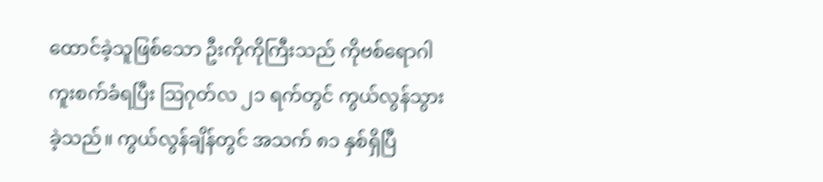ထောင်ခဲ့သူဖြစ်သော ဦးကိုကိုကြီးသည် ကိုဗစ်ရောဂါကူးစက်ခံရပြီး ဩဂုတ်လ ၂၁ ရက်တွင် ကွယ်လွန်သွားခဲ့သည်။ ကွယ်လွန်ချိန်တွင် အသက် ၈၁ နှစ်ရှိပြီ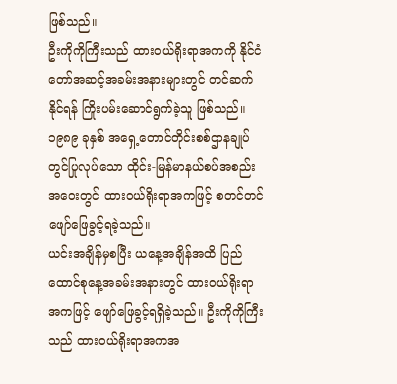ဖြစ်သည်။
ဦးကိုကိုကြီးသည် ထားဝယ်ရိုးရာအကကို နိုင်ငံတော်အဆင့်အခမ်းအနားများတွင် တင်ဆက်နိုင်ရန် ကြိုးပမ်းဆောင်ရွက်ခဲ့သူ ဖြစ်သည်။ ၁၉၈၉ ခုနှစ် အရှေ့တောင်တိုင်းစစ်ဌာနချုပ်တွင်ပြုလုပ်သော ထိုင်း-မြန်မာနယ်စပ်အစည်းအဝေးတွင် ထားဝယ်ရိုးရာအကဖြင့် စတင်တင်ဖျော်ဖြေခွင့်ရခဲ့သည်။
ယင်းအချိန်မှစပြီး ယနေ့အချိန်အထိ ပြည်ထောင်စုနေ့အခမ်းအနားတွင် ထားဝယ်ရိုးရာအကဖြင့် ဖျော်ဖြေခွင့်ရရှိခဲ့သည်။ ဦးကိုကိုကြီးသည် ထားဝယ်ရိုးရာအကအ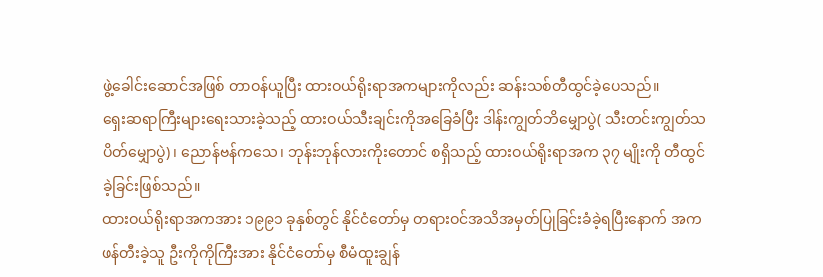ဖွဲ့ခေါင်းဆောင်အဖြစ် တာဝန်ယူပြီး ထားဝယ်ရိုးရာအကများကိုလည်း ဆန်းသစ်တီထွင်ခဲ့ပေသည်။
ရှေးဆရာကြီးများရေးသားခဲ့သည့် ထားဝယ်သီးချင်းကိုအခြေခံပြီး ဒါန်းကျွတ်ဘိမျှောပွဲ( သီးတင်းကျွတ်သပိတ်မျှောပွဲ)၊ ညောန်ဗန်ကသေ၊ ဘုန်းဘုန်လားကိုးတောင် စရှိသည့် ထားဝယ်ရိုးရာအက ၃၇ မျိုးကို တီထွင်ခဲ့ခြင်းဖြစ်သည်။
ထားဝယ်ရိုးရာအကအား ၁၉၉၁ ခုနှစ်တွင် နိုင်ငံတော်မှ တရားဝင်အသိအမှတ်ပြုခြင်းခံခဲ့ရပြီးနောက် အကဖန်တီးခဲ့သူ ဦးကိုကိုကြီးအား နိုင်ငံတော်မှ စီမံထူးချွန်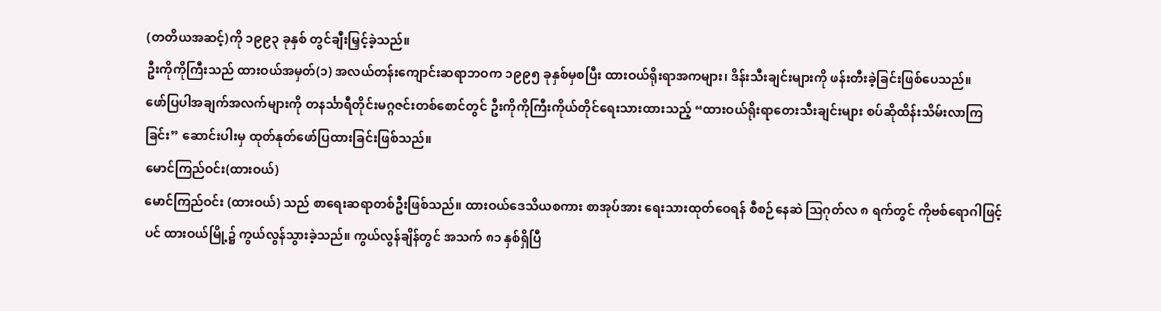(တတိယအဆင့်)ကို ၁၉၉၃ ခုနှစ် တွင်ချီးမြှင့်ခဲ့သည်။
ဦးကိုကိုကြီးသည် ထားဝယ်အမှတ်(၁) အလယ်တန်းကျောင်းဆရာဘဝက ၁၉၉၅ ခုနှစ်မှစပြီး ထားဝယ်ရိုးရာအကများ၊ ဒိန်းသီးချင်းများကို ဖန်းတီးခဲ့ခြင်းဖြစ်ပေသည်။
ဖော်ပြပါအချက်အလက်များကို တနင်္သာရီတိုင်းမဂ္ဂဇင်းတစ်စောင်တွင် ဦးကိုကိုကြီးကိုယ်တိုင်ရေးသားထားသည့် “ထားဝယ်ရိုးရာတေးသီးချင်းများ စပ်ဆိုထိန်းသိမ်းလာကြခြင်း” ဆောင်းပါးမှ ထုတ်နုတ်ဖော်ပြထားခြင်းဖြစ်သည်။
မောင်ကြည်ဝင်း(ထားဝယ်)
မောင်ကြည်ဝင်း (ထားဝယ်) သည် စာရေးဆရာတစ်ဦးဖြစ်သည်။ ထားဝယ်ဒေသိယစကား စာအုပ်အား ရေးသားထုတ်ဝေရန် စီစဉ်နေဆဲ ဩဂုတ်လ ၈ ရက်တွင် ကိုဗစ်ရောဂါဖြင့်ပင် ထားဝယ်မြို့၌ ကွယ်လွန်သွားခဲ့သည်။ ကွယ်လွန်ချိန်တွင် အသက် ၈၁ နှစ်ရှိပြီ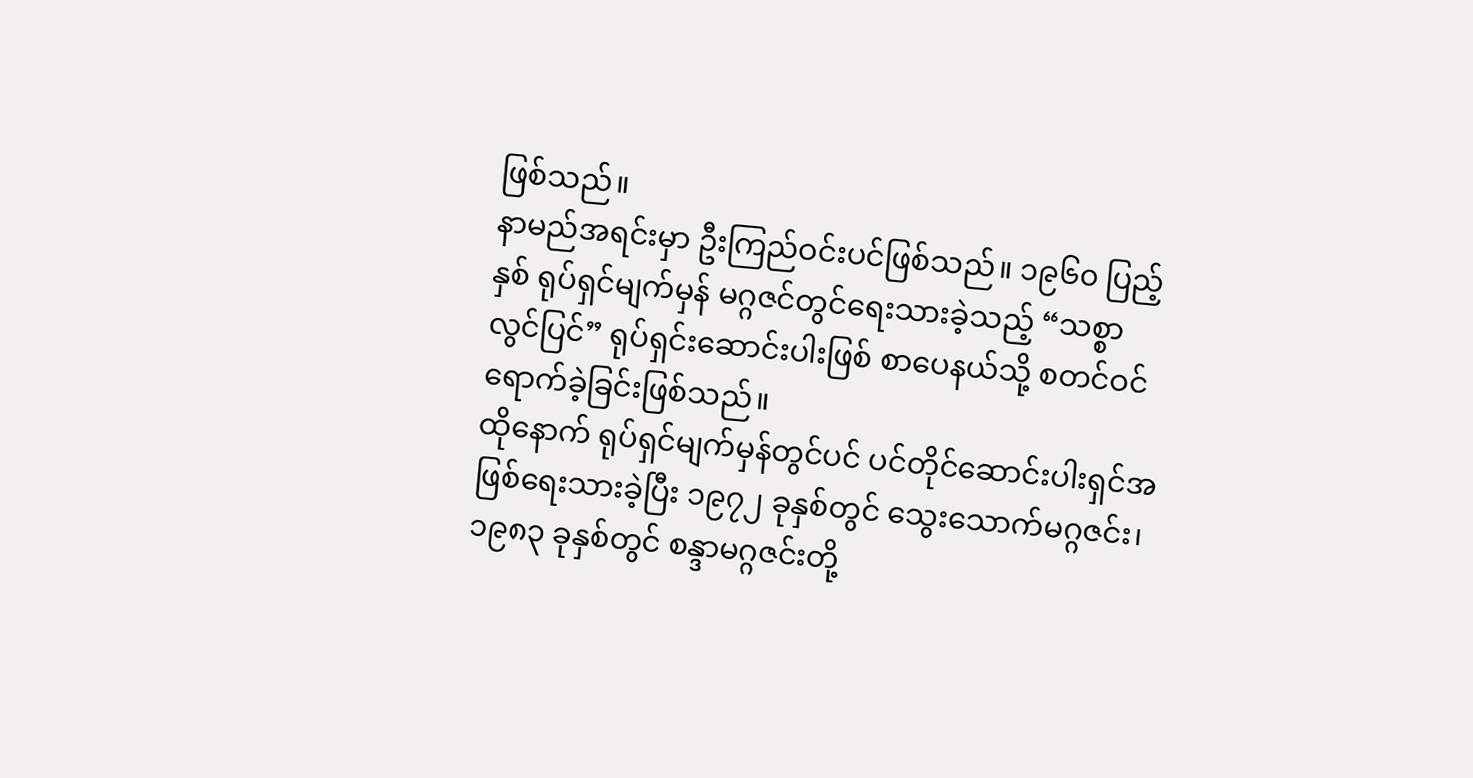ဖြစ်သည်။
နာမည်အရင်းမှာ ဦးကြည်ဝင်းပင်ဖြစ်သည်။ ၁၉၆၀ ပြည့်နှစ် ရုပ်ရှင်မျက်မှန် မဂ္ဂဇင်တွင်ရေးသားခဲ့သည့် “သစ္စာလွင်ပြင်” ရုပ်ရှင်းဆောင်းပါးဖြစ် စာပေနယ်သို့ စတင်ဝင်ရောက်ခဲ့ခြင်းဖြစ်သည်။
ထိုနောက် ရုပ်ရှင်မျက်မှန်တွင်ပင် ပင်တိုင်ဆောင်းပါးရှင်အဖြစ်ရေးသားခဲ့ပြီး ၁၉၇၂ ခုနှစ်တွင် သွေးသောက်မဂ္ဂဇင်း၊ ၁၉၈၃ ခုနှစ်တွင် စန္ဒာမဂ္ဂဇင်းတို့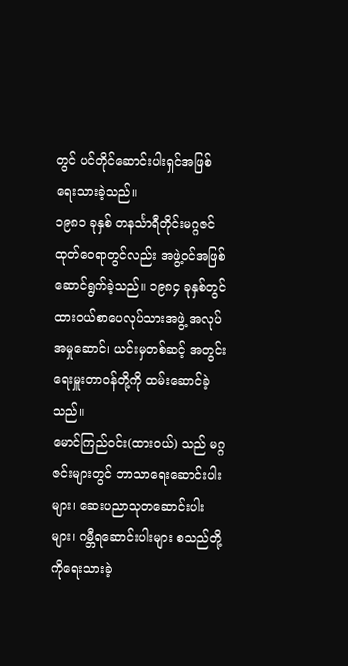တွင် ပင်တိုင်ဆောင်းပါးရှင်အဖြစ် ရေးသားခဲ့သည်။
၁၉၈၁ ခုနှစ် တနင်္သာရီတိုင်းမဂ္ဂဇင်ထုတ်ဝေရာတွင်လည်း အဖွဲ့ဝင်အဖြစ်ဆောင်ရွက်ခဲ့သည်။ ၁၉၈၄ ခုနှစ်တွင် ထားဝယ်စာပေလုပ်သားအဖွဲ့ အလုပ်အမှုဆောင်၊ ယင်းမှတစ်ဆင့် အတွင်းရေးမှူးတာဝန်တို့ကို ထမ်းဆောင်ခဲ့သည်။
မောင်ကြည်ဝင်း(ထားဝယ်) သည် မဂ္ဂဇင်းများတွင် ဘာသာရေးဆောင်းပါးများ၊ ဆေးပညာသုတဆောင်းပါးများ၊ ဂမ္ဘီရဆောင်းပါးများ စသည်တို့ကိုရေးသားခဲ့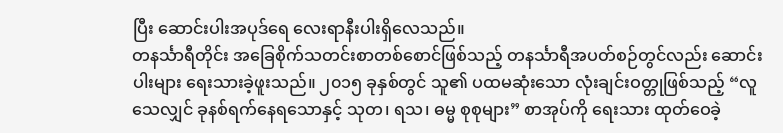ပြီး ဆောင်းပါးအပုဒ်ရေ လေးရာနီးပါးရှိလေသည်။
တနင်္သာရီတိုင်း အခြေစိုက်သတင်းစာတစ်စောင်ဖြစ်သည့် တနင်္သာရီအပတ်စဉ်တွင်လည်း ဆောင်းပါးများ ရေးသားခဲ့ဖူးသည်။ ၂၀၁၅ ခုနှစ်တွင် သူ၏ ပထမဆုံးသော လုံးချင်းဝတ္တုဖြစ်သည့် “လူသေလျှင် ခုနစ်ရက်နေရသောနှင့် သုတ၊ ရသ၊ ဓမ္မ စုစုများ” စာအုပ်ကို ရေးသား ထုတ်ဝေခဲ့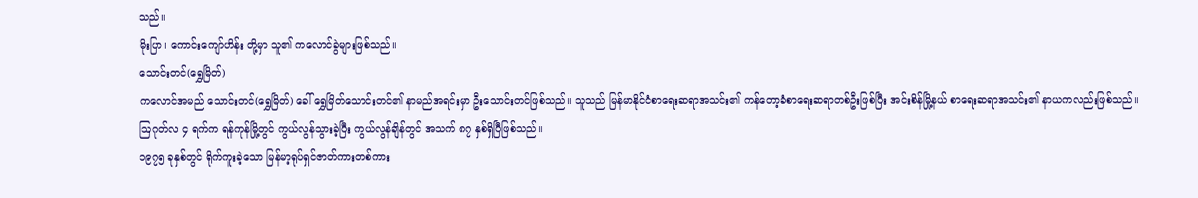သည်။
မိုးပြာ၊ ကောင်းကျော်ဟိန်း တို့မှာ သူ၏ ကလောင်ခွဲများဖြစ်သည်။
သောင်းတင်(ရွှေမြိတ်)
ကလောင်အမည် သောင်းတင်(ရွှေမြိတ်) ခေါ် ရွှေမြိတ်သောင်းတင်၏ နာမည်အရင်းမှာ ဦးသောင်းတင်ဖြစ်သည်။ သူသည် မြန်မာနိုင်ငံစာရေးဆရာအသင်း၏ ကန်တော့ခံစာရေးဆရာတစ်ဦးဖြစ်ပြီး အင်းစိန်မြို့နယ် စာရေးဆရာအသင်း၏ နာယကလည်းဖြစ်သည်။
ဩဂုတ်လ ၄ ရက်က ရန်ကုန်မြို့တွင် ကွယ်လွန်သွားခဲ့ပြီး ကွယ်လွန်ချိန်တွင် အသက် ၈၇ နှစ်ရှိပြီဖြစ်သည်။
၁၉၇၅ ခုနှစ်တွင် ရိုက်ကူးခဲ့သော မြန်မာ့ရုပ်ရှင်ဇာတ်ကားတစ်ကား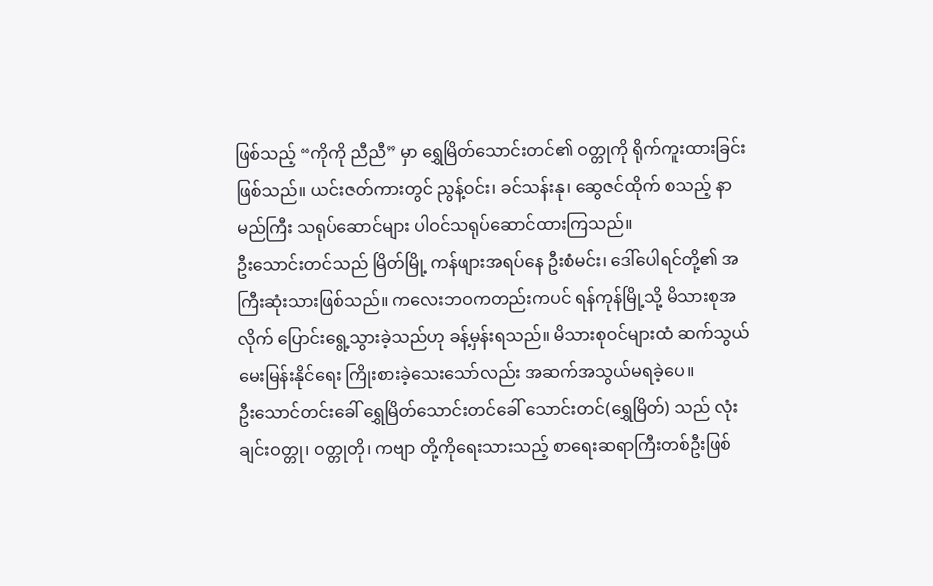ဖြစ်သည့် “ကိုကို ညီညီ” မှာ ရွှေမြိတ်သောင်းတင်၏ ဝတ္တုကို ရိုက်ကူးထားခြင်းဖြစ်သည်။ ယင်းဇတ်ကားတွင် ညွန့်ဝင်း၊ ခင်သန်းနု၊ ဆွေဇင်ထိုက် စသည့် နာမည်ကြီး သရုပ်ဆောင်များ ပါဝင်သရုပ်ဆောင်ထားကြသည်။
ဦးသောင်းတင်သည် မြိတ်မြို့ ကန်ဖျားအရပ်နေ ဦးစံမင်း၊ ဒေါ်ပေါရင်တို့၏ အကြီးဆုံးသားဖြစ်သည်။ ကလေးဘဝကတည်းကပင် ရန်ကုန်မြို့သို့ မိသားစုအလိုက် ပြောင်းရွေ့သွားခဲ့သည်ဟု ခန့်မှန်းရသည်။ မိသားစုဝင်များထံ ဆက်သွယ်မေးမြန်းနိုင်ရေး ကြိုးစားခဲ့သေးသော်လည်း အဆက်အသွယ်မရခဲ့ပေ။
ဦးသောင်တင်းခေါ် ရွှေမြိတ်သောင်းတင်ခေါ် သောင်းတင်(ရွှေမြိတ်) သည် လုံးချင်းဝတ္တု၊ ဝတ္တုတို၊ ကဗျာ တို့ကိုရေးသားသည့် စာရေးဆရာကြီးတစ်ဦးဖြစ်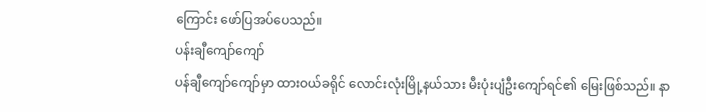ကြောင်း ဖော်ပြအပ်ပေသည်။
ပန်းချီကျော်ကျော်
ပန်ချီကျော်ကျော်မှာ ထားဝယ်ခရိုင် လောင်းလုံးမြို့နယ်သား မီးပုံးပျံဦးကျော်ရင်၏ မြေးဖြစ်သည်။ နာ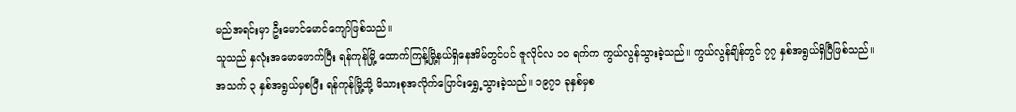မည်အရင်းမှာ ဦးမောင်မောင်ကျော်ဖြစ်သည်။
သူသည် နှလုံးအမောဖောက်ပြီး ရန်ကုန်မြို့ ထောက်ကြန့်မြို့နယ်ရှိနေအိမ်တွင်ပင် ဇူလိုင်လ ၁၀ ရက်က ကွယ်လွန်သွားခဲ့သည်။ ကွယ်လွန်ချိန်တွင် ၇၇ နှစ်အရွယ်ရှိပြီဖြစ်သည်။
အသက် ၃ နှစ်အရွယ်မှစပြီး ရန်ကုန်မြို့သို့ မိသားစုအလိုက်ပြောင်းရွှေ့သွားခဲ့သည်။ ၁၉၇၁ ခုနှစ်မှစ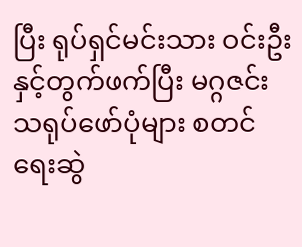ပြီး ရုပ်ရှင်မင်းသား ဝင်းဦးနှင့်တွက်ဖက်ပြီး မဂ္ဂဇင်းသရုပ်ဖော်ပုံများ စတင်ရေးဆွဲ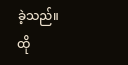ခဲ့သည်။
ထို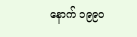နောက် ၁၉၉၀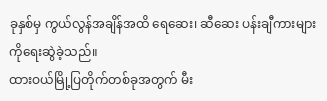ခုနှစ်မှ ကွယ်လွန်အချိန်အထိ ရေဆေး၊ ဆီဆေး ပန်းချီကားများကိုရေးဆွဲခဲ့သည်။
ထားဝယ်မြို့ပြတိုက်တစ်ခုအတွက် မီး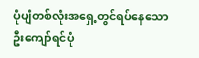ပုံပျံတစ်လုံးအရှေ့တွင်ရပ်နေသော ဦးကျော်ရင်ပုံ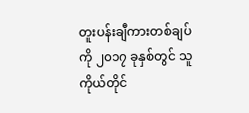တူးပန်းချီကားတစ်ချပ်ကို ၂၀၁၇ ခုနှစ်တွင် သူကိုယ်တိုင်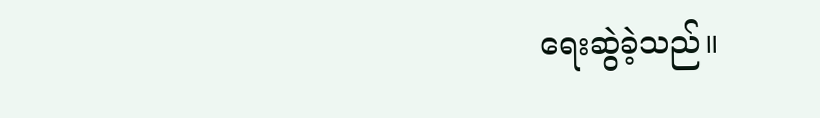ရေးဆွဲခဲ့သည်။